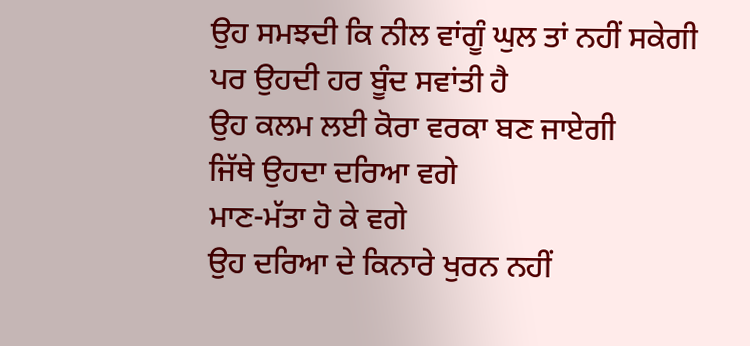ਉਹ ਸਮਝਦੀ ਕਿ ਨੀਲ ਵਾਂਗੂੰ ਘੁਲ ਤਾਂ ਨਹੀਂ ਸਕੇਗੀ
ਪਰ ਉਹਦੀ ਹਰ ਬੂੰਦ ਸਵਾਂਤੀ ਹੈ
ਉਹ ਕਲਮ ਲਈ ਕੋਰਾ ਵਰਕਾ ਬਣ ਜਾਏਗੀ
ਜਿੱਥੇ ਉਹਦਾ ਦਰਿਆ ਵਗੇ
ਮਾਣ-ਮੱਤਾ ਹੋ ਕੇ ਵਗੇ
ਉਹ ਦਰਿਆ ਦੇ ਕਿਨਾਰੇ ਖੁਰਨ ਨਹੀਂ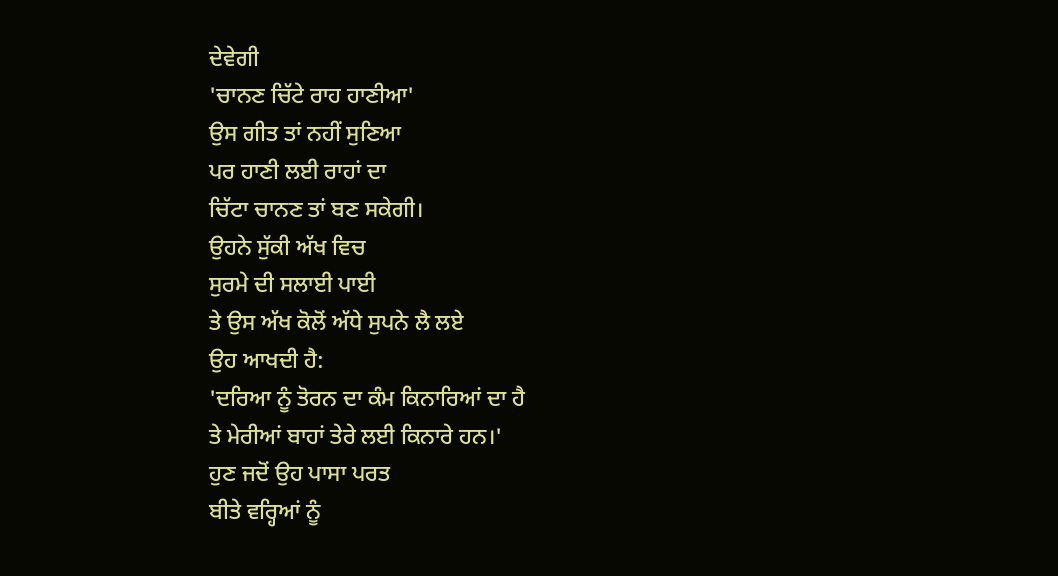ਦੇਵੇਗੀ
'ਚਾਨਣ ਚਿੱਟੇ ਰਾਹ ਹਾਣੀਆ'
ਉਸ ਗੀਤ ਤਾਂ ਨਹੀਂ ਸੁਣਿਆ
ਪਰ ਹਾਣੀ ਲਈ ਰਾਹਾਂ ਦਾ
ਚਿੱਟਾ ਚਾਨਣ ਤਾਂ ਬਣ ਸਕੇਗੀ।
ਉਹਨੇ ਸੁੱਕੀ ਅੱਖ ਵਿਚ
ਸੁਰਮੇ ਦੀ ਸਲਾਈ ਪਾਈ
ਤੇ ਉਸ ਅੱਖ ਕੋਲੋਂ ਅੱਧੇ ਸੁਪਨੇ ਲੈ ਲਏ
ਉਹ ਆਖਦੀ ਹੈ:
'ਦਰਿਆ ਨੂੰ ਤੋਰਨ ਦਾ ਕੰਮ ਕਿਨਾਰਿਆਂ ਦਾ ਹੈ
ਤੇ ਮੇਰੀਆਂ ਬਾਹਾਂ ਤੇਰੇ ਲਈ ਕਿਨਾਰੇ ਹਨ।'
ਹੁਣ ਜਦੋਂ ਉਹ ਪਾਸਾ ਪਰਤ
ਬੀਤੇ ਵਰ੍ਹਿਆਂ ਨੂੰ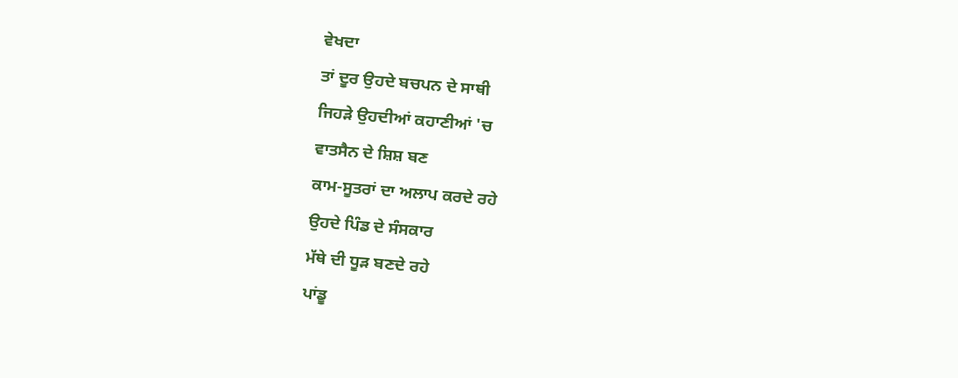ਵੇਖਦਾ
ਤਾਂ ਦੂਰ ਉਹਦੇ ਬਚਪਨ ਦੇ ਸਾਥੀ
ਜਿਹੜੇ ਉਹਦੀਆਂ ਕਹਾਣੀਆਂ 'ਚ
ਵਾਤਸੈਨ ਦੇ ਸ਼ਿਸ਼ ਬਣ
ਕਾਮ-ਸੂਤਰਾਂ ਦਾ ਅਲਾਪ ਕਰਦੇ ਰਹੇ
ਉਹਦੇ ਪਿੰਡ ਦੇ ਸੰਸਕਾਰ
ਮੱਥੇ ਦੀ ਧੂੜ ਬਣਦੇ ਰਹੇ
ਪਾਂਡੂ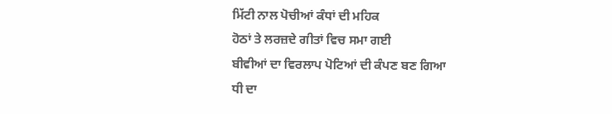ਮਿੱਟੀ ਨਾਲ ਪੋਚੀਆਂ ਕੰਧਾਂ ਦੀ ਮਹਿਕ
ਹੋਠਾਂ ਤੇ ਲਰਜ਼ਦੇ ਗੀਤਾਂ ਵਿਚ ਸਮਾ ਗਈ
ਬੀਵੀਆਂ ਦਾ ਵਿਰਲਾਪ ਪੋਟਿਆਂ ਦੀ ਕੰਪਣ ਬਣ ਗਿਆ
ਧੀ ਦਾ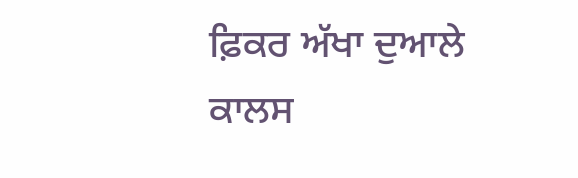ਫ਼ਿਕਰ ਅੱਖਾ ਦੁਆਲੇ
ਕਾਲਸ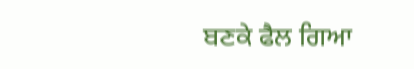ਬਣਕੇ ਫੈਲ ਗਿਆ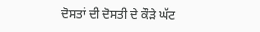ਦੋਸਤਾਂ ਦੀ ਦੋਸਤੀ ਦੇ ਕੌੜੇ ਘੱਟ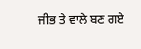ਜੀਭ ਤੇ ਵਾਲੇ ਬਣ ਗਏ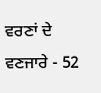ਵਰਣਾਂ ਦੇ ਵਣਜਾਰੇ - 52